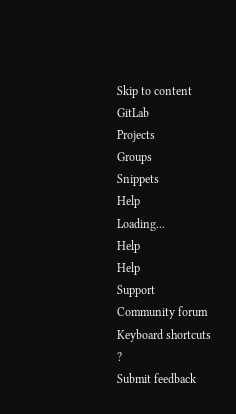Skip to content
GitLab
Projects
Groups
Snippets
Help
Loading...
Help
Help
Support
Community forum
Keyboard shortcuts
?
Submit feedback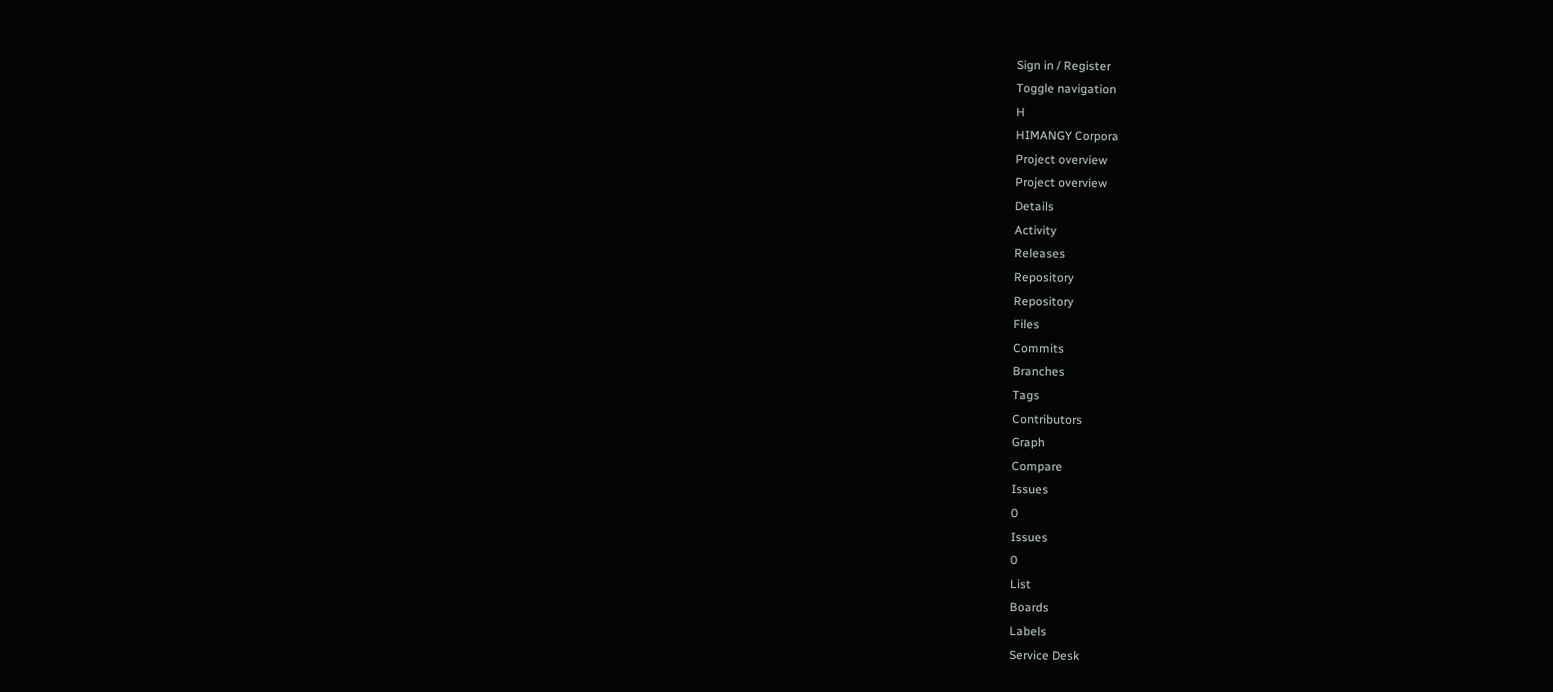Sign in / Register
Toggle navigation
H
HIMANGY Corpora
Project overview
Project overview
Details
Activity
Releases
Repository
Repository
Files
Commits
Branches
Tags
Contributors
Graph
Compare
Issues
0
Issues
0
List
Boards
Labels
Service Desk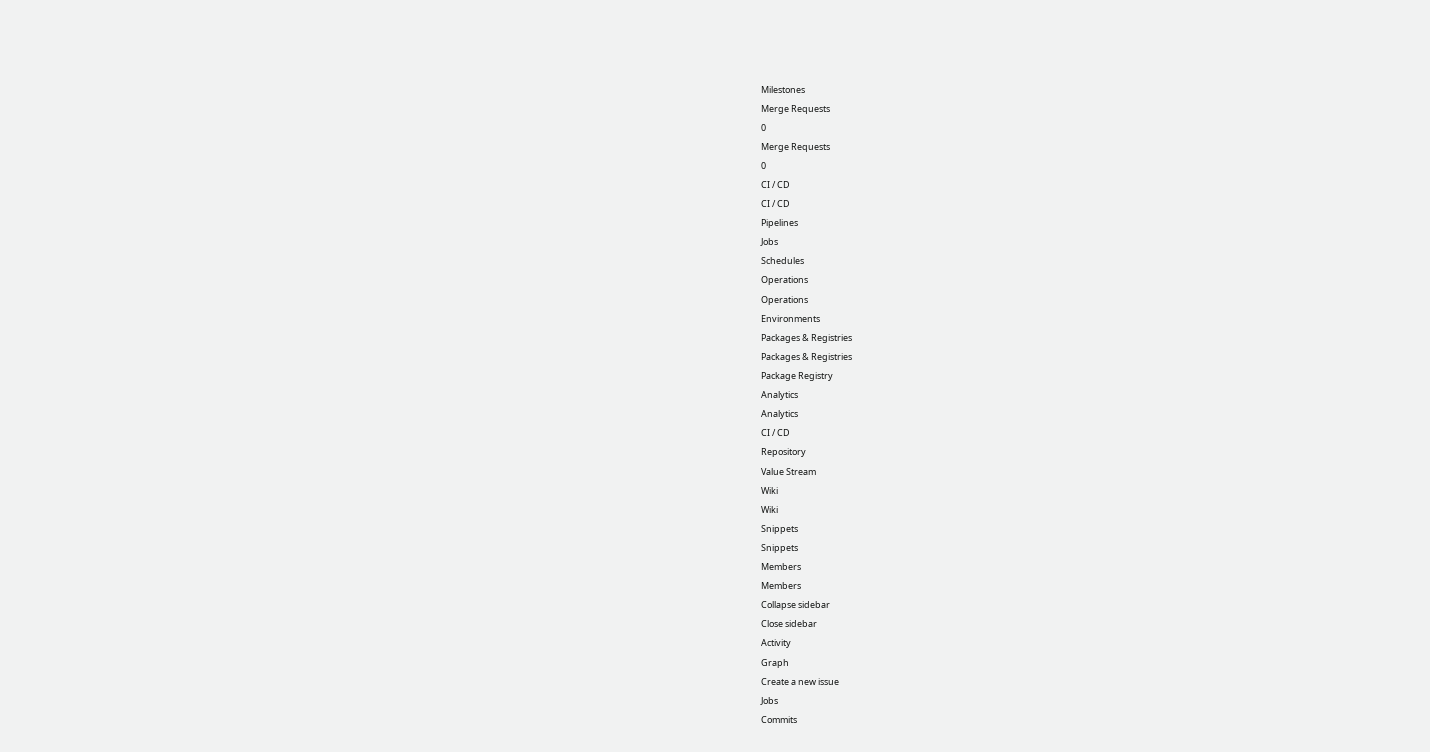Milestones
Merge Requests
0
Merge Requests
0
CI / CD
CI / CD
Pipelines
Jobs
Schedules
Operations
Operations
Environments
Packages & Registries
Packages & Registries
Package Registry
Analytics
Analytics
CI / CD
Repository
Value Stream
Wiki
Wiki
Snippets
Snippets
Members
Members
Collapse sidebar
Close sidebar
Activity
Graph
Create a new issue
Jobs
Commits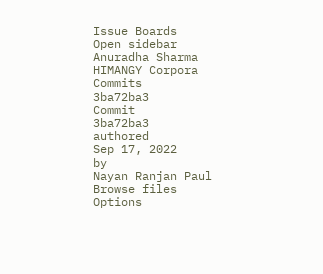Issue Boards
Open sidebar
Anuradha Sharma
HIMANGY Corpora
Commits
3ba72ba3
Commit
3ba72ba3
authored
Sep 17, 2022
by
Nayan Ranjan Paul
Browse files
Options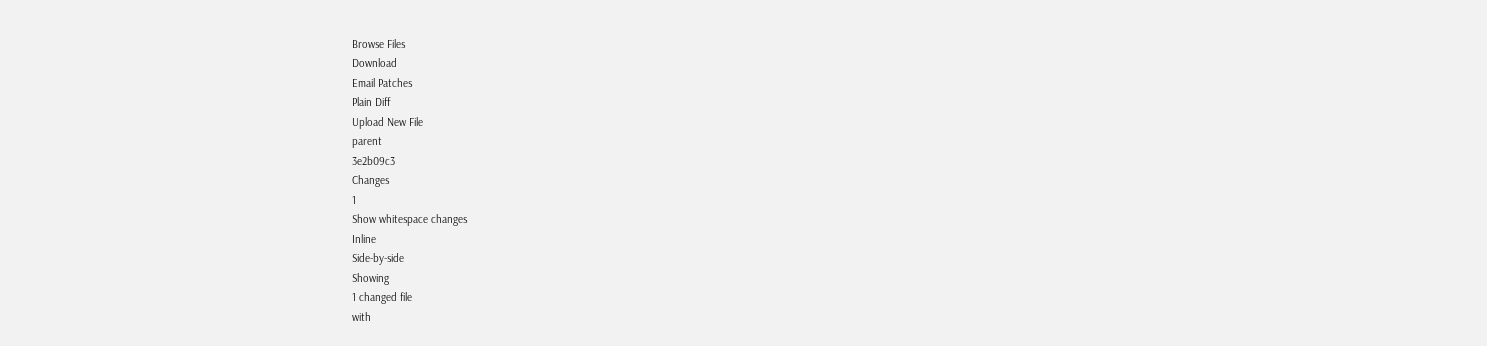Browse Files
Download
Email Patches
Plain Diff
Upload New File
parent
3e2b09c3
Changes
1
Show whitespace changes
Inline
Side-by-side
Showing
1 changed file
with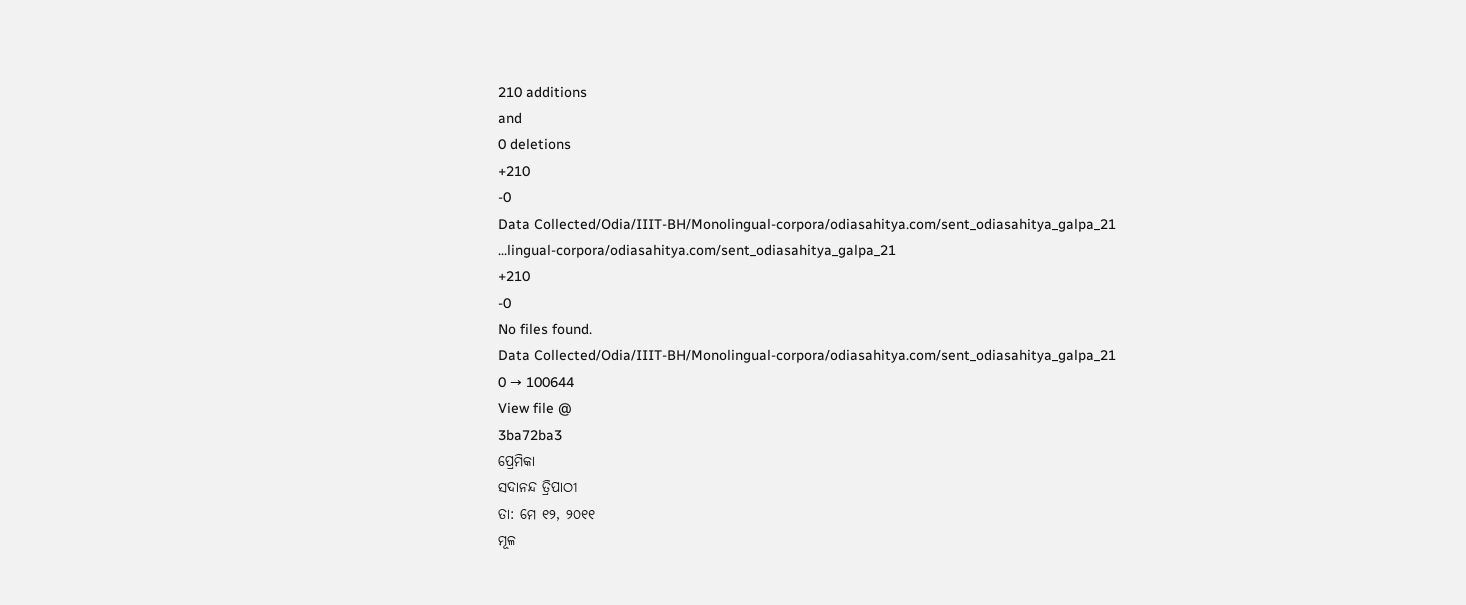210 additions
and
0 deletions
+210
-0
Data Collected/Odia/IIIT-BH/Monolingual-corpora/odiasahitya.com/sent_odiasahitya_galpa_21
...lingual-corpora/odiasahitya.com/sent_odiasahitya_galpa_21
+210
-0
No files found.
Data Collected/Odia/IIIT-BH/Monolingual-corpora/odiasahitya.com/sent_odiasahitya_galpa_21
0 → 100644
View file @
3ba72ba3
ପ୍ରେମିକା
ସଦାନନ୍ଦ ତ୍ରିପାଠୀ
ତା: ମେ ୧୨, ୨୦୧୧
ମୂଳ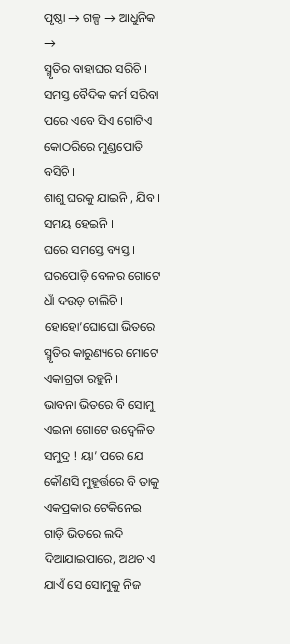ପୃଷ୍ଠା → ଗଳ୍ପ → ଆଧୁନିକ →
ସ୍ମୃତିର ବାହାଘର ସରିଚି ।
ସମସ୍ତ ବୈଦିକ କର୍ମ ସରିବା ପରେ ଏବେ ସିଏ ଗୋଟିଏ କୋଠରିରେ ମୁଣ୍ଡପୋତି ବସିଚି ।
ଶାଶୁ ଘରକୁ ଯାଇନି , ଯିବ ।
ସମୟ ହେଇନି ।
ଘରେ ସମସ୍ତେ ବ୍ୟସ୍ତ ।
ଘରପୋଡ଼ି ବେଳର ଗୋଟେ ଧାଁ ଦଉଡ଼ ଚାଲିଚି ।
ହୋହୋ’ଘୋଘୋ ଭିତରେ ସ୍ମୃତିର କାରୁଣ୍ୟରେ ମୋଟେ ଏକାଗ୍ରତା ରହୁନି ।
ଭାବନା ଭିତରେ ବି ସୋମୁ ଏଇନା ଗୋଟେ ଉଦ୍ବେଳିତ ସମୁଦ୍ର ! ୟା’ ପରେ ଯେ କୌଣସି ମୁହୂର୍ତ୍ତରେ ବି ତାକୁ ଏକପ୍ରକାର ଟେକିନେଇ ଗାଡ଼ି ଭିତରେ ଲଦି ଦିଆଯାଇପାରେ, ଅଥଚ ଏ ଯାଏଁ ସେ ସୋମୁକୁ ନିଜ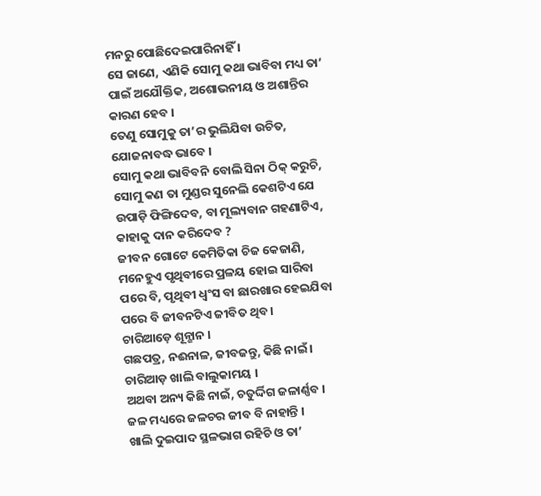ମନରୁ ପୋଛିଦେଇପାରିନାହିଁ ।
ସେ ଜାଣେ, ଏଣିକି ସୋମୁ କଥା ଭାବିବା ମଧ୍ୟ ତା’ ପାଇଁ ଅଯୌକ୍ତିକ, ଅଶୋଭନୀୟ ଓ ଅଶାନ୍ତିର କାରଣ ହେବ ।
ତେଣୁ ସୋମୁକୁ ତା’ର ଭୁଲିଯିବା ଉଚିତ, ଯୋଜନାବଦ୍ଧ ଭାବେ ।
ସୋମୁ କଥା ଭାବିବନି ବୋଲି ସିନା ଠିକ୍ କରୁଚି, ସୋମୁ କଣ ତା ମୁଣ୍ଡର ସୁନେଲି କେଶଟିଏ ଯେ ଉପାଡ଼ି ଫିଙ୍ଗିଦେବ, ବା ମୂଲ୍ୟବାନ ଗହଣାଟିଏ, କାହାକୁ ଦାନ କରିଦେବ ?
ଜୀବନ ଗୋଟେ କେମିତିକା ଚିଜ କେଜାଣି, ମନେହୁଏ ପୃଥିବୀରେ ପ୍ରଳୟ ହୋଇ ସାରିବା ପରେ ବି, ପୃଥିବୀ ଧ୍ବଂସ ବା ଛାରଖାର ହେଇଯିବା ପରେ ବି ଜୀବନଟିଏ ଜୀବିତ ଥିବ ।
ଚାରିଆଡ଼େ ଶୂନ୍ଶାନ ।
ଗଛପତ୍ର, ନଈନାଳ, ଜୀବଜନ୍ତୁ, କିଛି ନାଇଁ ।
ଚାରିଆଡ଼ ଖାଲି ବାଲୁକାମୟ ।
ଅଥବା ଅନ୍ୟ କିଛି ନାଇଁ, ଚତୁର୍ଦ୍ଦିଗ ଜଳାର୍ଣ୍ଣବ ।
ଜଳ ମଧ୍ୟରେ ଜଳଚର ଜୀବ ବି ନାହାନ୍ତି ।
ଖାଲି ଦୁଇପାଦ ସ୍ଥଳଭାଗ ରହିଚି ଓ ତା’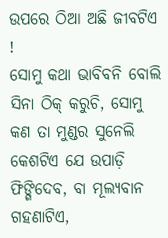ଉପରେ ଠିଆ ଅଛି ଜୀବଟିଏ !
ସୋମୁ କଥା ଭାବିବନି ବୋଲି ସିନା ଠିକ୍ କରୁଚି, ସୋମୁ କଣ ତା ମୁଣ୍ଡର ସୁନେଲି କେଶଟିଏ ଯେ ଉପାଡ଼ି ଫିଙ୍ଗିଦେବ, ବା ମୂଲ୍ୟବାନ ଗହଣାଟିଏ,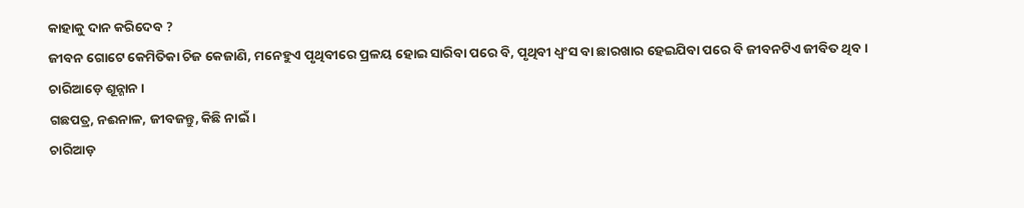କାହାକୁ ଦାନ କରିଦେବ ?
ଜୀବନ ଗୋଟେ କେମିତିକା ଚିଜ କେଜାଣି, ମନେହୁଏ ପୃଥିବୀରେ ପ୍ରଳୟ ହୋଇ ସାରିବା ପରେ ବି, ପୃଥିବୀ ଧ୍ବଂସ ବା ଛାରଖାର ହେଇଯିବା ପରେ ବି ଜୀବନଟିଏ ଜୀବିତ ଥିବ ।
ଚାରିଆଡ଼େ ଶୂନ୍ଶାନ ।
ଗଛପତ୍ର, ନଈନାଳ, ଜୀବଜନ୍ତୁ, କିଛି ନାଇଁ ।
ଚାରିଆଡ଼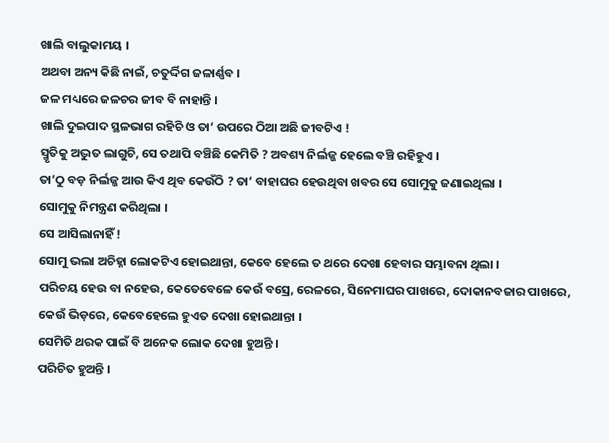ଖାଲି ବାଲୁକାମୟ ।
ଅଥବା ଅନ୍ୟ କିଛି ନାଇଁ, ଚତୁର୍ଦ୍ଦିଗ ଜଳାର୍ଣ୍ଣବ ।
ଜଳ ମଧ୍ୟରେ ଜଳଚର ଜୀବ ବି ନାହାନ୍ତି ।
ଖାଲି ଦୁଇପାଦ ସ୍ଥଳଭାଗ ରହିଚି ଓ ତା’ ଉପରେ ଠିଆ ଅଛି ଜୀବଟିଏ !
ସ୍ମୃତିକୁ ଅଦ୍ଭୁତ ଲାଗୁଚି, ସେ ତଥାପି ବଞ୍ଚିଛି କେମିତି ? ଅବଶ୍ୟ ନିର୍ଲଜ୍ଜ ହେଲେ ବଞ୍ଚି ରହିହୁଏ ।
ତା’ଠୁ ବଡ଼ ନିର୍ଲଜ୍ଜ ଆଉ କିଏ ଥିବ କେଉଁଠି ? ତା’ ବାହାଘର ହେଉଥିବା ଖବର ସେ ସୋମୁକୁ ଜଣାଇଥିଲା ।
ସୋମୁକୁ ନିମନ୍ତ୍ରଣ କରିଥିଲା ।
ସେ ଆସିଲାନାହିଁ !
ସୋମୁ ଭଲା ଅଚିହ୍ନା ଲୋକଟିଏ ହୋଇଥାନ୍ତା, କେବେ ହେଲେ ତ ଥରେ ଦେଖା ହେବାର ସମ୍ଭାବନା ଥିଲା ।
ପରିଚୟ ହେଉ ବା ନହେଉ, କେତେବେଳେ କେଉଁ ବସ୍ରେ, ରେଳରେ, ସିନେମାଘର ପାଖରେ, ଦୋକାନବଜାର ପାଖରେ, କେଉଁ ଭିଡ଼ରେ, କେବେହେଲେ ହୁଏତ ଦେଖା ହୋଇଥାନ୍ତା ।
ସେମିତି ଥରକ ପାଇଁ ବି ଅନେକ ଲୋକ ଦେଖା ହୁଅନ୍ତି ।
ପରିଚିତ ହୁଅନ୍ତି ।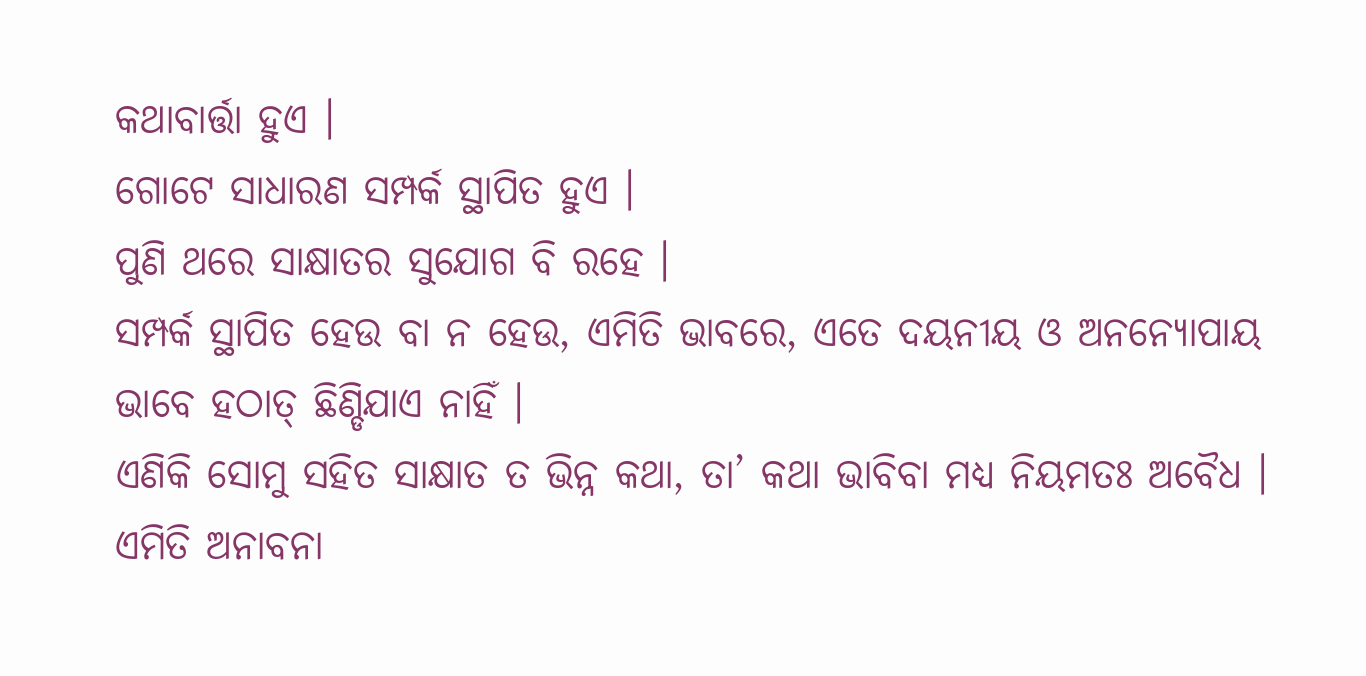କଥାବାର୍ତ୍ତା ହୁଏ ।
ଗୋଟେ ସାଧାରଣ ସମ୍ପର୍କ ସ୍ଥାପିତ ହୁଏ ।
ପୁଣି ଥରେ ସାକ୍ଷାତର ସୁଯୋଗ ବି ରହେ ।
ସମ୍ପର୍କ ସ୍ଥାପିତ ହେଉ ବା ନ ହେଉ, ଏମିତି ଭାବରେ, ଏତେ ଦୟନୀୟ ଓ ଅନନ୍ୟୋପାୟ ଭାବେ ହଠାତ୍ ଛିଣ୍ଡିଯାଏ ନାହିଁ ।
ଏଣିକି ସୋମୁ ସହିତ ସାକ୍ଷାତ ତ ଭିନ୍ନ କଥା, ତା’ କଥା ଭାବିବା ମଧ୍ୟ ନିୟମତଃ ଅବୈଧ ।
ଏମିତି ଅନାବନା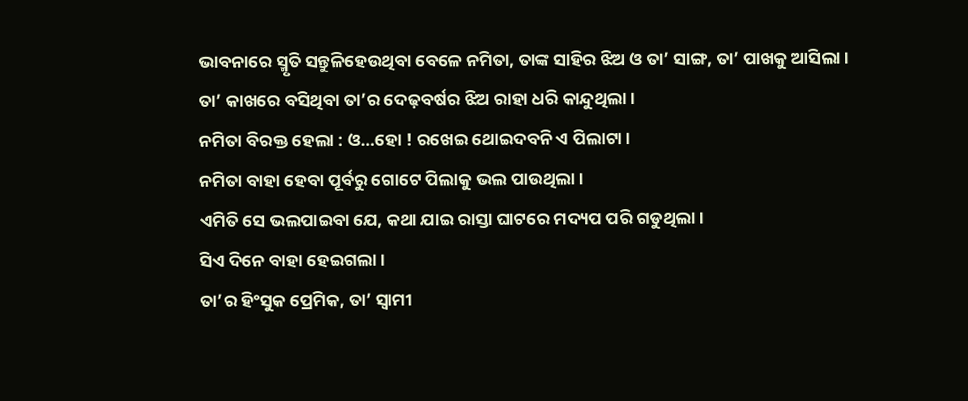ଭାବନାରେ ସ୍ମୃତି ସନ୍ତୁଳିହେଉଥିବା ବେଳେ ନମିତା, ତାଙ୍କ ସାହିର ଝିଅ ଓ ତା’ ସାଙ୍ଗ, ତା’ ପାଖକୁ ଆସିଲା ।
ତା’ କାଖରେ ବସିଥିବା ତା’ର ଦେଢ଼ବର୍ଷର ଝିଅ ରାହା ଧରି କାନ୍ଦୁଥିଲା ।
ନମିତା ବିରକ୍ତ ହେଲା : ଓ…ହୋ ! ରଖେଇ ଥୋଇଦବନି ଏ ପିଲାଟା ।
ନମିତା ବାହା ହେବା ପୂର୍ବରୁ ଗୋଟେ ପିଲାକୁ ଭଲ ପାଉଥିଲା ।
ଏମିତି ସେ ଭଲପାଇବା ଯେ, କଥା ଯାଇ ରାସ୍ତା ଘାଟରେ ମଦ୍ୟପ ପରି ଗଡୁଥିଲା ।
ସିଏ ଦିନେ ବାହା ହେଇଗଲା ।
ତା’ର ହିଂସୁକ ପ୍ରେମିକ, ତା’ ସ୍ବାମୀ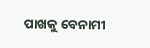ପାଖକୁ ବେନାମୀ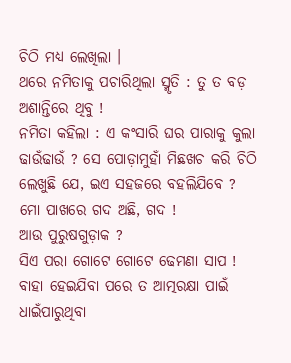ଚିଠି ମଧ୍ୟ ଲେଖିଲା ।
ଥରେ ନମିତାକୁ ପଚାରିଥିଲା ସ୍ମୃତି : ତୁ ତ ବଡ଼ ଅଶାନ୍ତିରେ ଥିବୁ !
ନମିତା କହିଲା : ଏ କଂସାରି ଘର ପାରାକୁ କୁଲା ଢାଉଁଢାଉଁ ? ସେ ପୋଡ଼ାମୁହାଁ ମିଛଖଚ କରି ଚିଠି ଲେଖୁଛି ଯେ, ଇଏ ସହଜରେ ବହଲିଯିବେ ?
ମୋ ପାଖରେ ଗଦ ଅଛି, ଗଦ !
ଆଉ ପୁରୁଷଗୁଡ଼ାକ ?
ସିଏ ପରା ଗୋଟେ ଗୋଟେ ଢେମଣା ସାପ !
ବାହା ହେଇଯିବା ପରେ ତ ଆତ୍ମରକ୍ଷା ପାଇଁ ଧାଇଁପାରୁଥିବା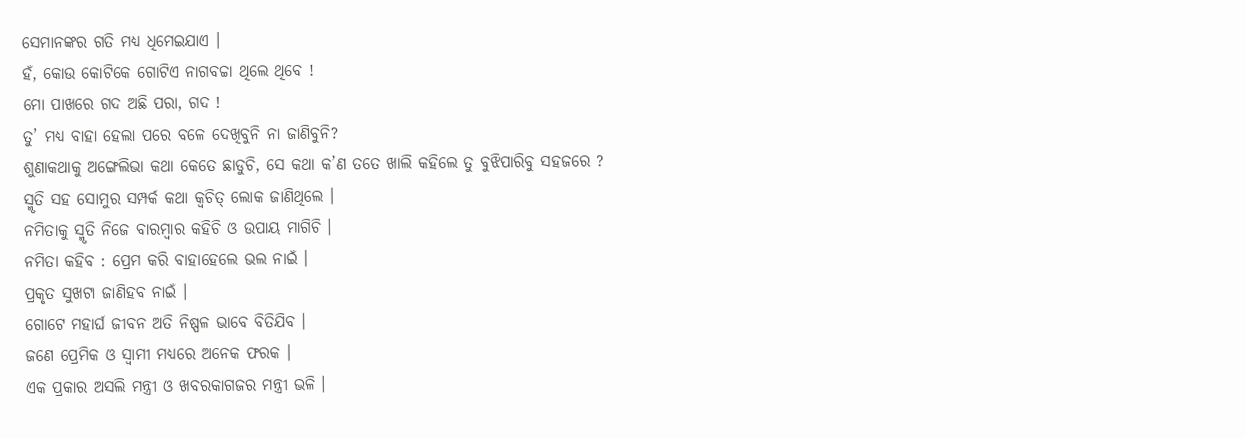ସେମାନଙ୍କର ଗତି ମଧ୍ୟ ଧିମେଇଯାଏ ।
ହଁ, କୋଉ କୋଟିକେ ଗୋଟିଏ ନାଗବଚ୍ଚା ଥିଲେ ଥିବେ !
ମୋ ପାଖରେ ଗଦ ଅଛି ପରା, ଗଦ !
ତୁ’ ମଧ୍ୟ ବାହା ହେଲା ପରେ ବଳେ ଦେଖିବୁନି ନା ଜାଣିବୁନି?
ଶୁଣାକଥାକୁ ଅଙ୍ଗେଲିଭା କଥା କେତେ ଛାଡୁଚି, ସେ କଥା କ’ଣ ତତେ ଖାଲି କହିଲେ ତୁ ବୁଝିପାରିବୁ ସହଜରେ ?
ସ୍ମୃତି ସହ ସୋମୁର ସମ୍ପର୍କ କଥା କ୍ବଚିତ୍ ଲୋକ ଜାଣିଥିଲେ ।
ନମିତାକୁ ସ୍ମୃତି ନିଜେ ବାରମ୍ବାର କହିଚି ଓ ଉପାୟ ମାଗିଚି ।
ନମିତା କହିବ : ପ୍ରେମ କରି ବାହାହେଲେ ଭଲ ନାଇଁ ।
ପ୍ରକୃତ ସୁଖଟା ଜାଣିହବ ନାଇଁ ।
ଗୋଟେ ମହାର୍ଘ ଜୀବନ ଅତି ନିଷ୍ପଳ ଭାବେ ବିତିଯିବ ।
ଜଣେ ପ୍ରେମିକ ଓ ସ୍ବାମୀ ମଧ୍ୟରେ ଅନେକ ଫରକ ।
ଏକ ପ୍ରକାର ଅସଲି ମନ୍ତ୍ରୀ ଓ ଖବରକାଗଜର ମନ୍ତ୍ରୀ ଭଳି ।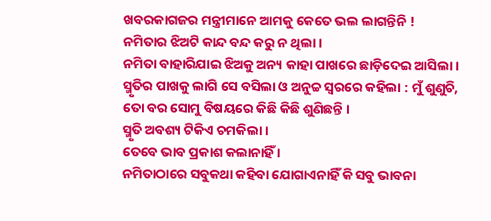ଖବରକାଗଜର ମନ୍ତ୍ରୀମାନେ ଆମକୁ କେତେ ଭଲ ଲାଗନ୍ତିନି !
ନମିତାର ଝିଅଟି କାନ୍ଦ ବନ୍ଦ କରୁ ନ ଥିଲା ।
ନମିତା ବାହାରିଯାଇ ଝିଅକୁ ଅନ୍ୟ କାହା ପାଖରେ ଛାଡ଼ିଦେଇ ଆସିଲା ।
ସ୍ମୃତିର ପାଖକୁ ଲାଗି ସେ ବସିଲା ଓ ଅନୁଚ୍ଚ ସ୍ବରରେ କହିଲା : ମୁଁ ଶୁଣୁଚି, ତୋ ବର ସୋମୁ ବିଷୟରେ କିଛି କିଛି ଶୁଣିଛନ୍ତି ।
ସ୍ମୃତି ଅବଶ୍ୟ ଟିକିଏ ଚମକିଲା ।
ତେବେ ଭାବ ପ୍ରକାଶ କଲାନାହିଁ ।
ନମିତାଠାରେ ସବୁକଥା କହିବା ଯୋଗାଏନାହିଁ କି ସବୁ ଭାବନା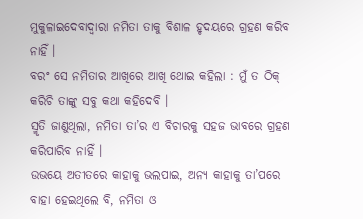ମୁକୁଳାଇଦେବାଦ୍ବାରା ନମିତା ତାକୁ ବିଶାଳ ହୃଦୟରେ ଗ୍ରହଣ କରିବ ନାହିଁ ।
ବରଂ ସେ ନମିତାର ଆଖିରେ ଆଖି ଥୋଇ କହିଲା : ମୁଁ ତ ଠିକ୍ କରିଚି ତାଙ୍କୁ ସବୁ କଥା କହିଦେବି ।
ସ୍ମୃତି ଜାଣୁଥିଲା, ନମିତା ତା’ର ଏ ବିଚାରକୁ ସହଜ ଭାବରେ ଗ୍ରହଣ କରିପାରିବ ନାହିଁ ।
ଉଭୟେ ଅତୀତରେ କାହାକୁ ଭଲପାଇ, ଅନ୍ୟ କାହାକୁ ତା’ପରେ ବାହା ହେଇଥିଲେ ବି, ନମିତା ଓ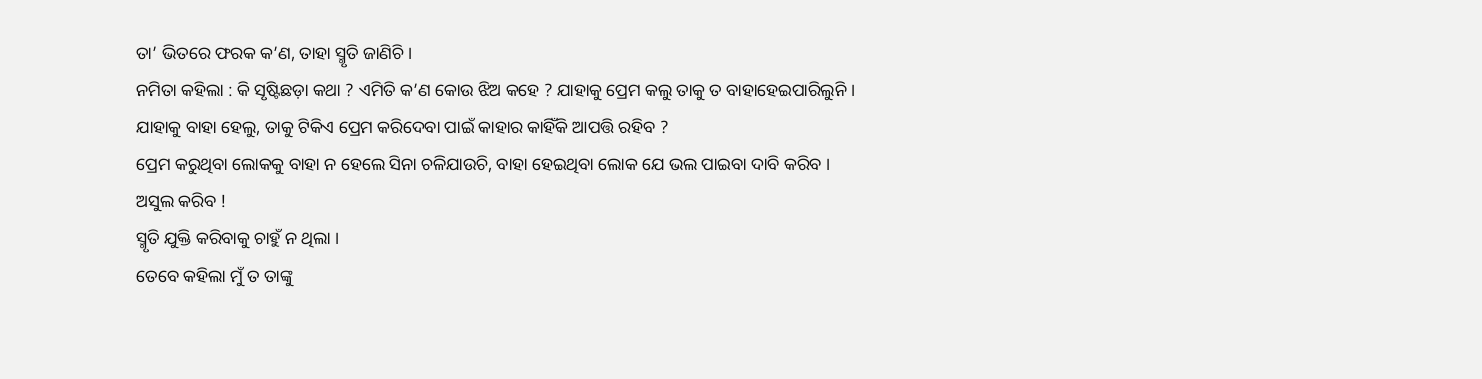ତା’ ଭିତରେ ଫରକ କ’ଣ, ତାହା ସ୍ମୃତି ଜାଣିଚି ।
ନମିତା କହିଲା : କି ସୃଷ୍ଟିଛଡ଼ା କଥା ? ଏମିତି କ’ଣ କୋଉ ଝିଅ କହେ ? ଯାହାକୁ ପ୍ରେମ କଲୁ ତାକୁ ତ ବାହାହେଇପାରିଲୁନି ।
ଯାହାକୁ ବାହା ହେଲୁ, ତାକୁ ଟିକିଏ ପ୍ରେମ କରିଦେବା ପାଇଁ କାହାର କାହିଁକି ଆପତ୍ତି ରହିବ ?
ପ୍ରେମ କରୁଥିବା ଲୋକକୁ ବାହା ନ ହେଲେ ସିନା ଚଳିଯାଉଚି, ବାହା ହେଇଥିବା ଲୋକ ଯେ ଭଲ ପାଇବା ଦାବି କରିବ ।
ଅସୁଲ କରିବ !
ସ୍ମୃତି ଯୁକ୍ତି କରିବାକୁ ଚାହୁଁ ନ ଥିଲା ।
ତେବେ କହିଲା ମୁଁ ତ ତାଙ୍କୁ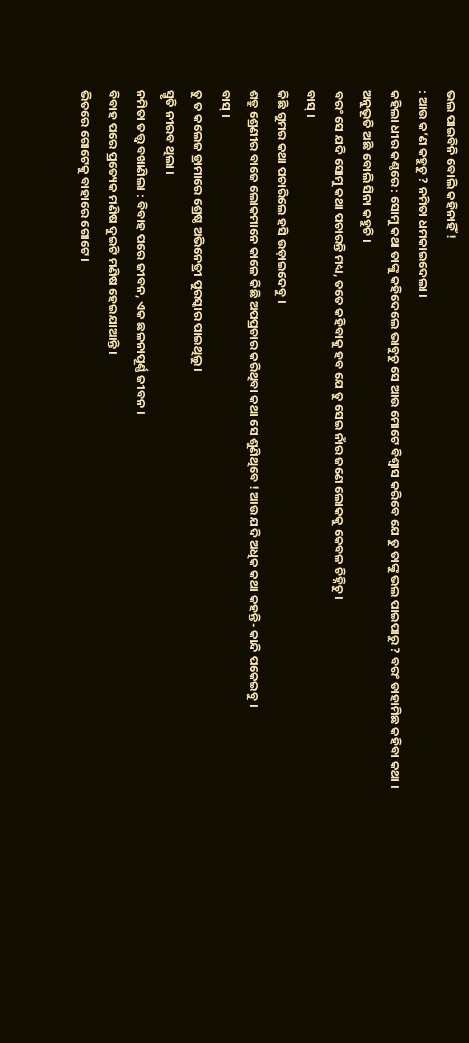ଭଲ ପାଇବିନି ବୋଲି କହିନାହିଁ !
: ଆଉ କ’ଣ କହୁଚୁ ? ନମିତା ଧମକାଇଦେଲା ।
କହିଲା ଧୀର କଣ୍ଠରେ : ସୋମୁ କଥା ତାଙ୍କୁ କହିଦେଲେ ଭାବୁଚୁ ସେ ଆଉ ମୋଟେ ବିଶ୍ବାସ କରିବେ ଯେ ତୁ ତାଙ୍କୁ ଭଲ ପାଇପାରୁ ? ବରଂ ଡାହାମିଛ କହିବା କଥା ।
ଅନୁଭୂତି ଅଛି ବୋଲି ସିନା କହୁଚି ।
ବରଂ ସେ ଯଦି ସୋମୁ କଥା ପଚାରନ୍ତି ମଧ୍ୟ, ତତେ କହିବାକୁ ହବ ଯେ ତୁ ସେଇ ନାଁର ଜଣେ ଲୋକକୁ କେବଳ ଚିହ୍ନିଚୁ ।
ବାସ୍ ।
କିଛି ଗୁମର କଥା ପଚାରିଲେ ହସି ଉଡ଼ାଇଦେବୁ ।
ଶତ୍ରୁ ଶ୍ରେଣୀର ବାଜେ ଲୋକମାନେ କାଳେ କିଛି ଅପପ୍ରଚାର କରିଥିବା କଥା ସେ ଶୁଣିଥିବେ ! ଆଉ ଯଦି ଅଧିକ କଥା କହନ୍ତି- କାନ୍ଦି ପକେଇବୁ ।
ବାସ୍ ।
ତୁ ତ କଲେଜ ଡ୍ରାମାରେ ଶ୍ରେଷ୍ଠ ଅଭିନେତ୍ରୀ ପୁରସ୍କାର ପାଇଥିଲୁ ।
ସ୍ମୃତି ନୀରବ ଥିଲା ।
ନମିତା ତତ୍ତ୍ବ ବଖାଣିଲା : ବିବାହ ପରେ ଜୀବନ, ଏକ ଛଳନାପୂର୍ଣ୍ଣ ଜୀବନ ।
ବିବାହ ପରେ ପ୍ରତ୍ୟେକ ମଣିଷ ଦୁଇଟି ମଣିଷ ହେଇଯାଆନ୍ତି ।
ଭିତରେ ଗୋଟେକୁ ବାହାରେ ଗୋଟେ ।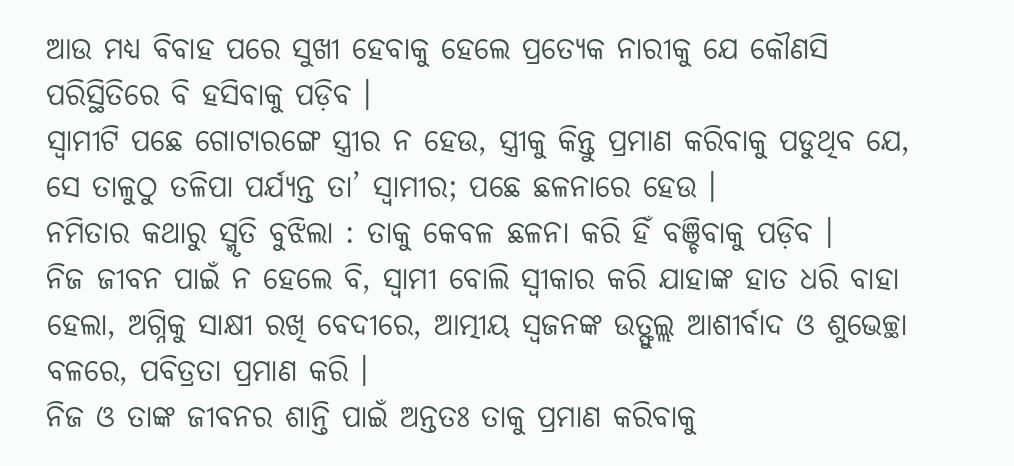ଆଉ ମଧ୍ୟ ବିବାହ ପରେ ସୁଖୀ ହେବାକୁ ହେଲେ ପ୍ରତ୍ୟେକ ନାରୀକୁ ଯେ କୌଣସି ପରିସ୍ଥିତିରେ ବି ହସିବାକୁ ପଡ଼ିବ ।
ସ୍ବାମୀଟି ପଛେ ଗୋଟାରଙ୍ଗେ ସ୍ତ୍ରୀର ନ ହେଉ, ସ୍ତ୍ରୀକୁ କିନ୍ତୁ ପ୍ରମାଣ କରିବାକୁ ପଡୁଥିବ ଯେ, ସେ ତାଳୁଠୁ ତଳିପା ପର୍ଯ୍ୟନ୍ତ ତା’ ସ୍ବାମୀର; ପଛେ ଛଳନାରେ ହେଉ ।
ନମିତାର କଥାରୁ ସ୍ମୃତି ବୁଝିଲା : ତାକୁ କେବଳ ଛଳନା କରି ହିଁ ବଞ୍ଚିବାକୁ ପଡ଼ିବ ।
ନିଜ ଜୀବନ ପାଇଁ ନ ହେଲେ ବି, ସ୍ବାମୀ ବୋଲି ସ୍ବୀକାର କରି ଯାହାଙ୍କ ହାତ ଧରି ବାହା ହେଲା, ଅଗ୍ନିକୁ ସାକ୍ଷୀ ରଖି ବେଦୀରେ, ଆତ୍ମୀୟ ସ୍ବଜନଙ୍କ ଉତ୍ଫୁଲ୍ଲ ଆଶୀର୍ବାଦ ଓ ଶୁଭେଚ୍ଛା ବଳରେ, ପବିତ୍ରତା ପ୍ରମାଣ କରି ।
ନିଜ ଓ ତାଙ୍କ ଜୀବନର ଶାନ୍ତି ପାଇଁ ଅନ୍ତତଃ ତାକୁ ପ୍ରମାଣ କରିବାକୁ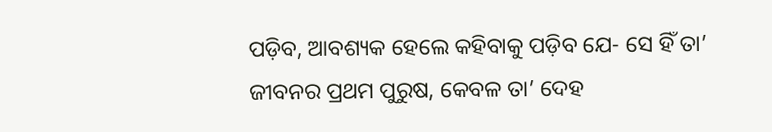ପଡ଼ିବ, ଆବଶ୍ୟକ ହେଲେ କହିବାକୁ ପଡ଼ିବ ଯେ- ସେ ହିଁ ତା’ ଜୀବନର ପ୍ରଥମ ପୁରୁଷ, କେବଳ ତା’ ଦେହ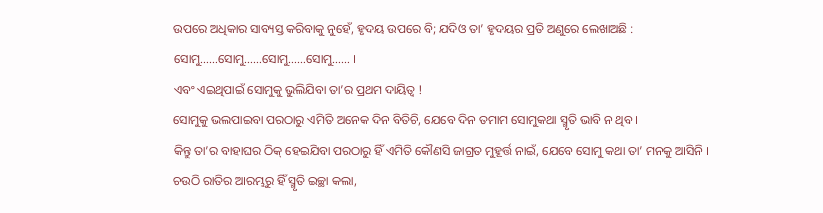ଉପରେ ଅଧିକାର ସାବ୍ୟସ୍ତ କରିବାକୁ ନୁହେଁ, ହୃଦୟ ଉପରେ ବି; ଯଦିଓ ତା’ ହୃଦୟର ପ୍ରତି ଅଣୁରେ ଲେଖାଅଛି : ସୋମୁ……ସୋମୁ……ସୋମୁ……ସୋମୁ…… ।
ଏବଂ ଏଇଥିପାଇଁ ସୋମୁକୁ ଭୁଲିଯିବା ତା’ର ପ୍ରଥମ ଦାୟିତ୍ବ !
ସୋମୁକୁ ଭଲପାଇବା ପରଠାରୁ ଏମିତି ଅନେକ ଦିନ ବିତିଚି, ଯେବେ ଦିନ ତମାମ ସୋମୁକଥା ସ୍ମୃତି ଭାବି ନ ଥିବ ।
କିନ୍ତୁ ତା’ର ବାହାଘର ଠିକ୍ ହେଇଯିବା ପରଠାରୁ ହିଁ ଏମିତି କୌଣସି ଜାଗ୍ରତ ମୁହୂର୍ତ୍ତ ନାଇଁ, ଯେବେ ସୋମୁ କଥା ତା’ ମନକୁ ଆସିନି ।
ଚଉଠି ରାତିର ଆରମ୍ଭରୁ ହିଁ ସ୍ମୃତି ଇଚ୍ଛା କଲା,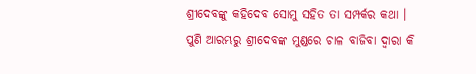ଶ୍ରୀଦେବଙ୍କୁ କହିଦେବ ସୋମୁ ସହିତ ତା ସମ୍ପର୍କର କଥା ।
ପୁଣି ଆରମ୍ଭରୁ ଶ୍ରୀଦେବଙ୍କ ମୁଣ୍ଡରେ ଚାଳ ବାଜିବା ଦ୍ବାରା କି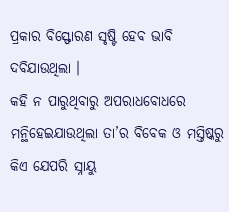ପ୍ରକାର ବିସ୍ଫୋରଣ ସୃଷ୍ଟି ହେବ ଭାବି ଦବିଯାଉଥିଲା ।
କହି ନ ପାରୁଥିବାରୁ ଅପରାଧବୋଧରେ ମନ୍ଥିହେଇଯାଉଥିଲା ତା’ର ବିବେକ ଓ ମସ୍ତିଷ୍କରୁ କିଏ ଯେପରି ସ୍ନାୟୁ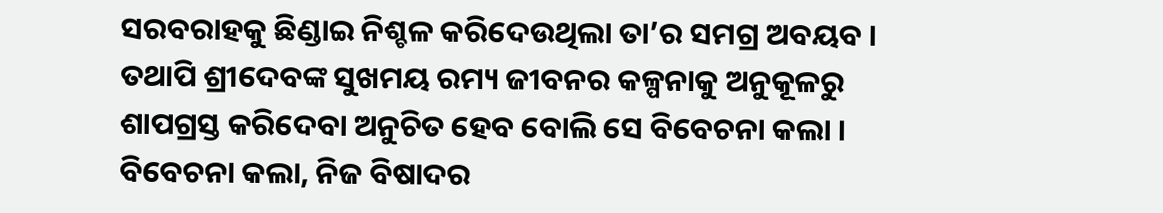ସରବରାହକୁ ଛିଣ୍ଡାଇ ନିଶ୍ଚଳ କରିଦେଉଥିଲା ତା’ର ସମଗ୍ର ଅବୟବ ।
ତଥାପି ଶ୍ରୀଦେବଙ୍କ ସୁଖମୟ ରମ୍ୟ ଜୀବନର କଳ୍ପନାକୁ ଅନୁକୂଳରୁ ଶାପଗ୍ରସ୍ତ କରିଦେବା ଅନୁଚିତ ହେବ ବୋଲି ସେ ବିବେଚନା କଲା ।
ବିବେଚନା କଲା, ନିଜ ବିଷାଦର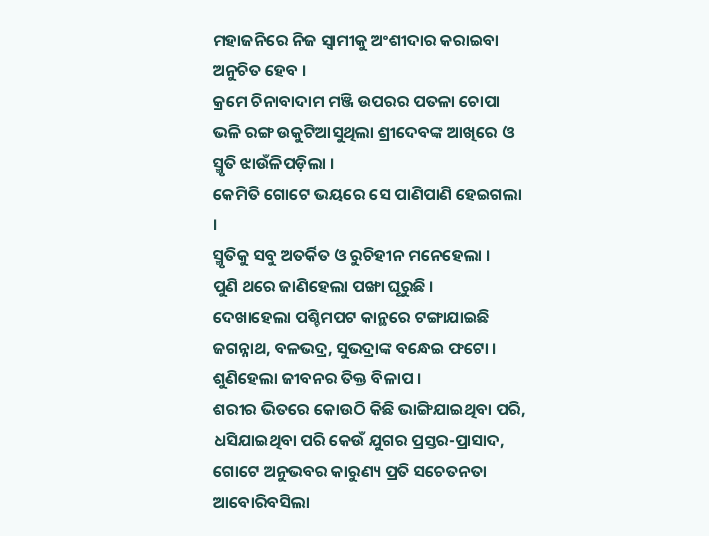ମହାଜନିରେ ନିଜ ସ୍ବାମୀକୁ ଅଂଶୀଦାର କରାଇବା ଅନୁଚିତ ହେବ ।
କ୍ରମେ ଚିନାବାଦାମ ମଞ୍ଜି ଉପରର ପତଳା ଚୋପା ଭଳି ରଙ୍ଗ ଉକୁଟିଆସୁଥିଲା ଶ୍ରୀଦେବଙ୍କ ଆଖିରେ ଓ ସ୍ମୃତି ଝାଉଁଳିପଡ଼ିଲା ।
କେମିତି ଗୋଟେ ଭୟରେ ସେ ପାଣିପାଣି ହେଇଗଲା ।
ସ୍ମୃତିକୁ ସବୁ ଅତର୍କିତ ଓ ରୁଚିହୀନ ମନେହେଲା ।
ପୁଣି ଥରେ ଜାଣିହେଲା ପଙ୍ଖା ଘୂରୁଛି ।
ଦେଖାହେଲା ପଶ୍ଚିମପଟ କାନ୍ଥରେ ଟଙ୍ଗାଯାଇଛି ଜଗନ୍ନାଥ, ବଳଭଦ୍ର, ସୁଭଦ୍ରାଙ୍କ ବନ୍ଧେଇ ଫଟୋ ।
ଶୁଣିହେଲା ଜୀବନର ତିକ୍ତ ବିଳାପ ।
ଶରୀର ଭିତରେ କୋଉଠି କିଛି ଭାଙ୍ଗିଯାଇଥିବା ପରି, ଧସିଯାଇଥିବା ପରି କେଉଁ ଯୁଗର ପ୍ରସ୍ତର-ପ୍ରାସାଦ, ଗୋଟେ ଅନୁଭବର କାରୁଣ୍ୟ ପ୍ରତି ସଚେତନତା ଆବୋରିବସିଲା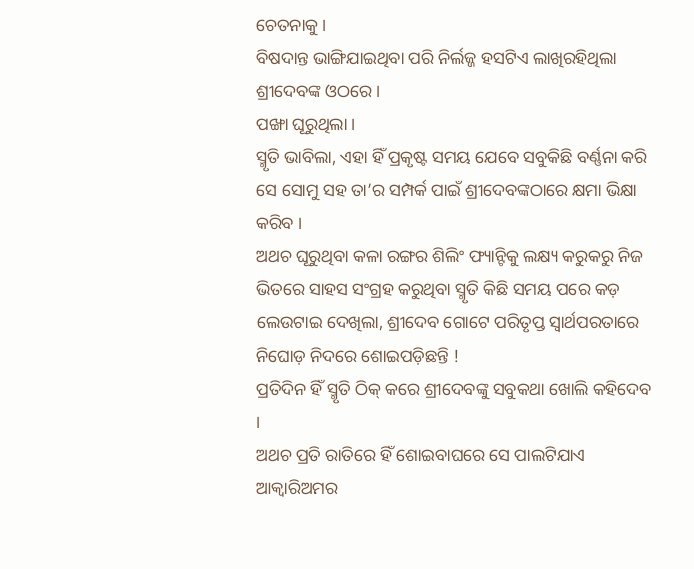ଚେତନାକୁ ।
ବିଷଦାନ୍ତ ଭାଙ୍ଗିଯାଇଥିବା ପରି ନିର୍ଲଜ୍ଜ ହସଟିଏ ଲାଖିରହିଥିଲା ଶ୍ରୀଦେବଙ୍କ ଓଠରେ ।
ପଙ୍ଖା ଘୂରୁଥିଲା ।
ସ୍ମୃତି ଭାବିଲା, ଏହା ହିଁ ପ୍ରକୃଷ୍ଟ ସମୟ ଯେବେ ସବୁକିଛି ବର୍ଣ୍ଣନା କରି ସେ ସୋମୁ ସହ ତା’ର ସମ୍ପର୍କ ପାଇଁ ଶ୍ରୀଦେବଙ୍କଠାରେ କ୍ଷମା ଭିକ୍ଷା କରିବ ।
ଅଥଚ ଘୂରୁଥିବା କଳା ରଙ୍ଗର ଶିଲିଂ ଫ୍ୟାନ୍ଟିକୁ ଲକ୍ଷ୍ୟ କରୁକରୁ ନିଜ ଭିତରେ ସାହସ ସଂଗ୍ରହ କରୁଥିବା ସ୍ମୃତି କିଛି ସମୟ ପରେ କଡ଼ ଲେଉଟାଇ ଦେଖିଲା, ଶ୍ରୀଦେବ ଗୋଟେ ପରିତୃପ୍ତ ସ୍ବାର୍ଥପରତାରେ ନିଘୋଡ଼ ନିଦରେ ଶୋଇପଡ଼ିଛନ୍ତି !
ପ୍ରତିଦିନ ହିଁ ସ୍ମୃତି ଠିକ୍ କରେ ଶ୍ରୀଦେବଙ୍କୁ ସବୁକଥା ଖୋଲି କହିଦେବ ।
ଅଥଚ ପ୍ରତି ରାତିରେ ହିଁ ଶୋଇବାଘରେ ସେ ପାଲଟିଯାଏ ଆକ୍ବାରିଅମର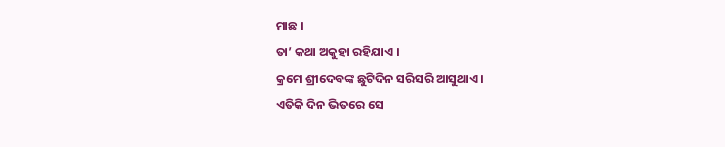ମାଛ ।
ତା’ କଥା ଅକୁହା ରହିଯାଏ ।
କ୍ରମେ ଶ୍ରୀଦେବଙ୍କ ଛୁଟିଦିନ ସରିସରି ଆସୁଥାଏ ।
ଏତିକି ଦିନ ଭିତରେ ସେ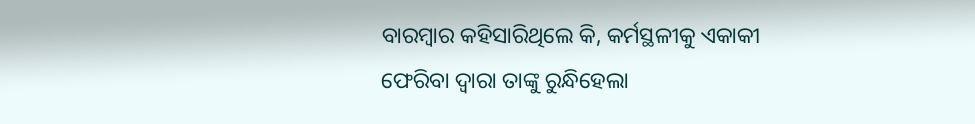ବାରମ୍ବାର କହିସାରିଥିଲେ କି, କର୍ମସ୍ଥଳୀକୁ ଏକାକୀ ଫେରିବା ଦ୍ବାରା ତାଙ୍କୁ ରୁନ୍ଧିହେଲା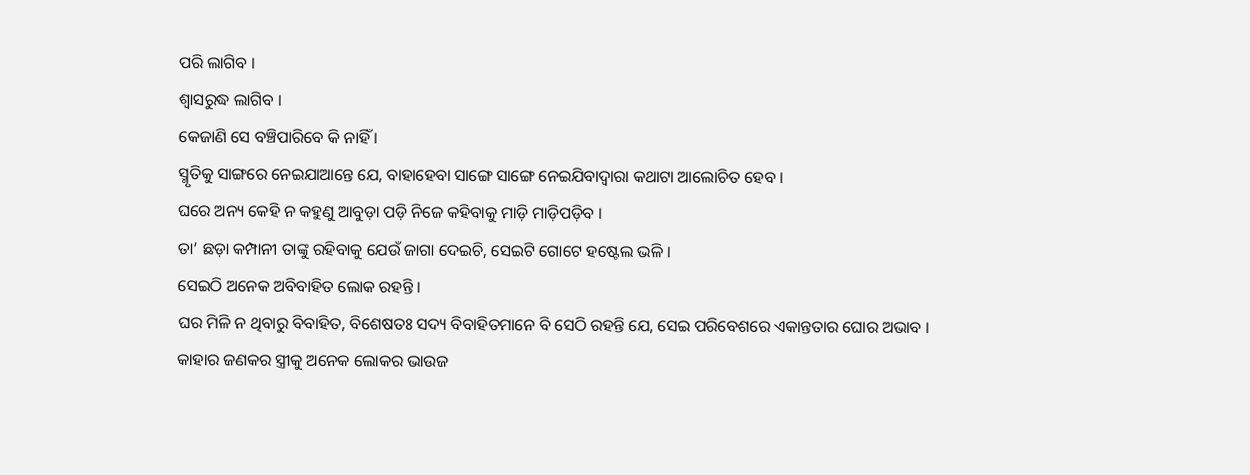ପରି ଲାଗିବ ।
ଶ୍ବାସରୁଦ୍ଧ ଲାଗିବ ।
କେଜାଣି ସେ ବଞ୍ଚିପାରିବେ କି ନାହିଁ ।
ସ୍ମୃତିକୁ ସାଙ୍ଗରେ ନେଇଯାଆନ୍ତେ ଯେ, ବାହାହେବା ସାଙ୍ଗେ ସାଙ୍ଗେ ନେଇଯିବାଦ୍ବାରା କଥାଟା ଆଲୋଚିତ ହେବ ।
ଘରେ ଅନ୍ୟ କେହି ନ କହୁଣୁ ଆବୁଡ଼ା ପଡ଼ି ନିଜେ କହିବାକୁ ମାଡ଼ି ମାଡ଼ିପଡ଼ିବ ।
ତା’ ଛଡ଼ା କମ୍ପାନୀ ତାଙ୍କୁ ରହିବାକୁ ଯେଉଁ ଜାଗା ଦେଇଚି, ସେଇଟି ଗୋଟେ ହଷ୍ଟେଲ ଭଳି ।
ସେଇଠି ଅନେକ ଅବିବାହିତ ଲୋକ ରହନ୍ତି ।
ଘର ମିଳି ନ ଥିବାରୁ ବିବାହିତ, ବିଶେଷତଃ ସଦ୍ୟ ବିବାହିତମାନେ ବି ସେଠି ରହନ୍ତି ଯେ, ସେଇ ପରିବେଶରେ ଏକାନ୍ତତାର ଘୋର ଅଭାବ ।
କାହାର ଜଣକର ସ୍ତ୍ରୀକୁ ଅନେକ ଲୋକର ଭାଉଜ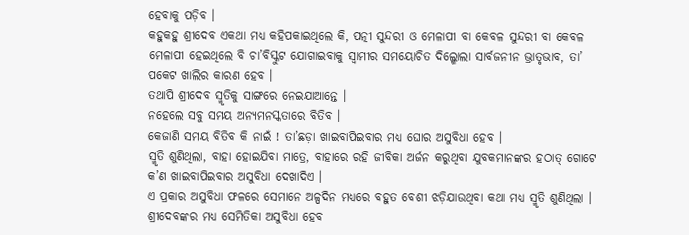ହେବାକୁ ପଡ଼ିବ ।
କହୁକହୁ ଶ୍ରୀଦେବ ଏକଥା ମଧ୍ୟ କହିପକାଇଥିଲେ କି, ପତ୍ନୀ ସୁନ୍ଦରୀ ଓ ମେଳାପୀ ବା କେବଳ ସୁନ୍ଦରୀ ବା କେବଳ ମେଳାପୀ ହେଇଥିଲେ ବି ଚା’ବିସ୍କୁଟ ଯୋଗାଇବାକୁ ସ୍ବାମୀର ସମୟୋଚିତ ଦିଲ୍ଖୋଲା ସାର୍ବଜନୀନ ଭ୍ରାତୃଭାବ, ତା’ ପକେଟ ଖାଲିର କାରଣ ହେବ ।
ତଥାପି ଶ୍ରୀଦେବ ସ୍ମୃତିକୁ ସାଙ୍ଗରେ ନେଇଯାଆନ୍ତେ ।
ନହେଲେ ସବୁ ସମୟ ଅନ୍ୟମନସ୍କତାରେ ବିତିବ ।
କେଜାଣି ସମୟ ବିତିବ କି ନାଇଁ ! ତା’ଛଡ଼ା ଖାଇବାପିଇବାର ମଧ୍ୟ ଘୋର ଅସୁବିଧା ହେବ ।
ସ୍ମୃତି ଶୁଣିଥିଲା, ବାହା ହୋଇଯିବା ମାତ୍ରେ, ବାହାରେ ରହି ଜୀବିକା ଅର୍ଜନ କରୁଥିବା ଯୁବକମାନଙ୍କର ହଠାତ୍ ଗୋଟେ କ’ଣ ଖାଇବାପିଇବାର ଅସୁବିଧା ଦେଖାଦିଏ ।
ଏ ପ୍ରକାର ଅସୁବିଧା ଫଳରେ ସେମାନେ ଅଳ୍ପଦିନ ମଧ୍ୟରେ ବହୁତ ବେଶୀ ଝଡ଼ିଯାଉଥିବା କଥା ମଧ୍ୟ ସ୍ମୃତି ଶୁଣିଥିଲା ।
ଶ୍ରୀଦେବଙ୍କର ମଧ୍ୟ ସେମିତିକା ଅସୁବିଧା ହେବ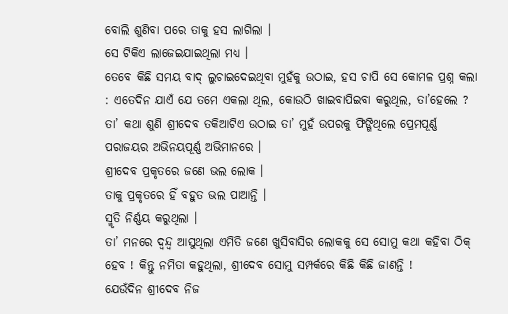ବୋଲି ଶୁଣିବା ପରେ ତାକୁ ହସ ଲାଗିଲା ।
ସେ ଟିକିଏ ଲାଜେଇଯାଇଥିଲା ମଧ୍ୟ ।
ତେବେ କିଛି ସମୟ ବାଦ୍ ଲୁଚାଇଦେଇଥିବା ମୁହଁକୁ ଉଠାଇ, ହସ ଚାପି ସେ କୋମଳ ପ୍ରଶ୍ନ କଲା : ଏତେଦିନ ଯାଏଁ ଯେ ତମେ ଏକଲା ଥିଲ, କୋଉଠି ଖାଇବାପିଇବା କରୁଥିଲ, ତା’ହେଲେ ? ତା’ କଥା ଶୁଣି ଶ୍ରୀଦେବ ତକିଆଟିଏ ଉଠାଇ ତା’ ମୁହଁ ଉପରକୁ ଫିଙ୍ଗିଥିଲେ ପ୍ରେମପୂର୍ଣ୍ଣ ପରାଜୟର ଅଭିନୟପୂର୍ଣ୍ଣ ଅଭିମାନରେ ।
ଶ୍ରୀଦେବ ପ୍ରକୃତରେ ଜଣେ ଭଲ ଲୋକ ।
ତାକୁ ପ୍ରକୃତରେ ହିଁ ବହୁତ ଭଲ ପାଆନ୍ତି ।
ସ୍ମୃତି ନିର୍ଣ୍ଣୟ କରୁଥିଲା ।
ତା’ ମନରେ ଦ୍ବନ୍ଦ୍ବ ଆସୁଥିଲା ଏମିତି ଜଣେ ଖୁସିବାସିର ଲୋକକୁ ସେ ସୋମୁ କଥା କହିବା ଠିକ୍ ହେବ ! କିନ୍ତୁ ନମିତା କହୁଥିଲା, ଶ୍ରୀଦେବ ସୋମୁ ସମ୍ପର୍କରେ କିଛି କିଛି ଜାଣନ୍ତି !
ଯେଉଁଦିନ ଶ୍ରୀଦେବ ନିଜ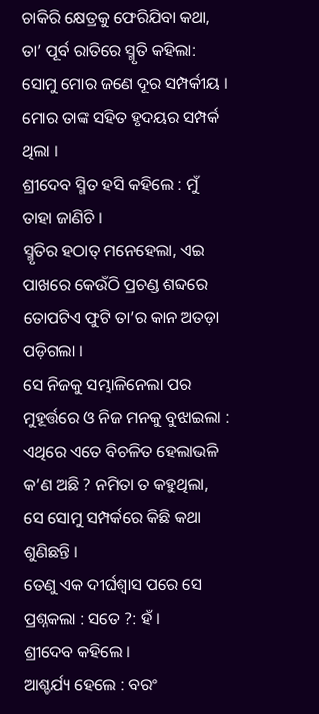ଚାକିରି କ୍ଷେତ୍ରକୁ ଫେରିଯିବା କଥା, ତା’ ପୂର୍ବ ରାତିରେ ସ୍ମୃତି କହିଲା: ସୋମୁ ମୋର ଜଣେ ଦୂର ସମ୍ପର୍କୀୟ ।
ମୋର ତାଙ୍କ ସହିତ ହୃଦୟର ସମ୍ପର୍କ ଥିଲା ।
ଶ୍ରୀଦେବ ସ୍ମିତ ହସି କହିଲେ : ମୁଁ ତାହା ଜାଣିଚି ।
ସ୍ମୃତିର ହଠାତ୍ ମନେହେଲା, ଏଇ ପାଖରେ କେଉଁଠି ପ୍ରଚଣ୍ଡ ଶବ୍ଦରେ ତୋପଟିଏ ଫୁଟି ତା’ର କାନ ଅତଡ଼ା ପଡ଼ିଗଲା ।
ସେ ନିଜକୁ ସମ୍ଭାଳିନେଲା ପର ମୁହୂର୍ତ୍ତରେ ଓ ନିଜ ମନକୁ ବୁଝାଇଲା : ଏଥିରେ ଏତେ ବିଚଳିତ ହେଲାଭଳି କ’ଣ ଅଛି ? ନମିତା ତ କହୁଥିଲା, ସେ ସୋମୁ ସମ୍ପର୍କରେ କିଛି କଥା ଶୁଣିଛନ୍ତି ।
ତେଣୁ ଏକ ଦୀର୍ଘଶ୍ବାସ ପରେ ସେ ପ୍ରଶ୍ନକଲା : ସତେ ?: ହଁ ।
ଶ୍ରୀଦେବ କହିଲେ ।
ଆଶ୍ଚର୍ଯ୍ୟ ହେଲେ : ବରଂ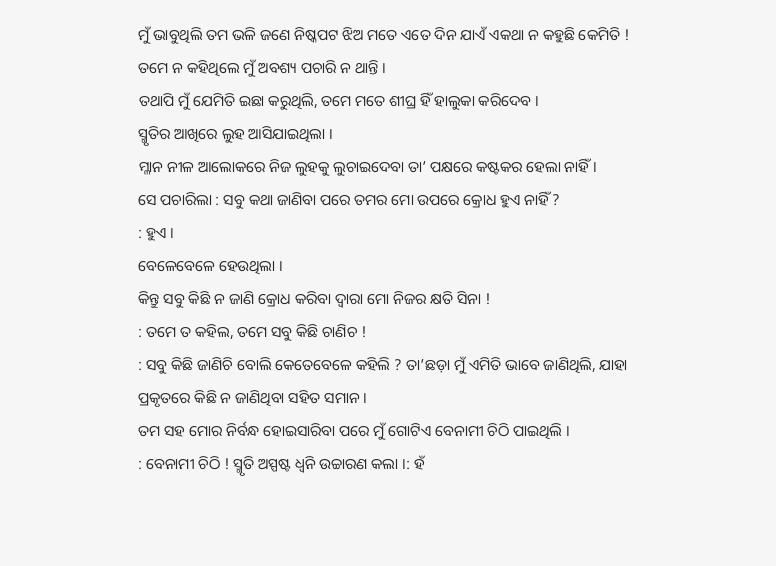ମୁଁ ଭାବୁଥିଲି ତମ ଭଳି ଜଣେ ନିଷ୍କପଟ ଝିଅ ମତେ ଏତେ ଦିନ ଯାଏଁ ଏକଥା ନ କହୁଛି କେମିତି ! ତମେ ନ କହିଥିଲେ ମୁଁ ଅବଶ୍ୟ ପଚାରି ନ ଥାନ୍ତି ।
ତଥାପି ମୁଁ ଯେମିତି ଇଛା କରୁଥିଲି, ତମେ ମତେ ଶୀଘ୍ର ହିଁ ହାଲୁକା କରିଦେବ ।
ସ୍ମୃତିର ଆଖିରେ ଲୁହ ଆସିଯାଇଥିଲା ।
ମ୍ଳାନ ନୀଳ ଆଲୋକରେ ନିଜ ଲୁହକୁ ଲୁଚାଇଦେବା ତା’ ପକ୍ଷରେ କଷ୍ଟକର ହେଲା ନାହିଁ ।
ସେ ପଚାରିଲା : ସବୁ କଥା ଜାଣିବା ପରେ ତମର ମୋ ଉପରେ କ୍ରୋଧ ହୁଏ ନାହିଁ ?
: ହୁଏ ।
ବେଳେବେଳେ ହେଉଥିଲା ।
କିନ୍ତୁ ସବୁ କିଛି ନ ଜାଣି କ୍ରୋଧ କରିବା ଦ୍ବାରା ମୋ ନିଜର କ୍ଷତି ସିନା !
: ତମେ ତ କହିଲ, ତମେ ସବୁ କିଛି ଚାଣିଚ !
: ସବୁ କିଛି ଜାଣିଚି ବୋଲି କେତେବେଳେ କହିଲି ? ତା’ଛଡ଼ା ମୁଁ ଏମିତି ଭାବେ ଜାଣିଥିଲି, ଯାହା ପ୍ରକୃତରେ କିଛି ନ ଜାଣିଥିବା ସହିତ ସମାନ ।
ତମ ସହ ମୋର ନିର୍ବନ୍ଧ ହୋଇସାରିବା ପରେ ମୁଁ ଗୋଟିଏ ବେନାମୀ ଚିଠି ପାଇଥିଲି ।
: ବେନାମୀ ଚିଠି ! ସ୍ମୃତି ଅସ୍ପଷ୍ଟ ଧ୍ବନି ଉଚ୍ଚାରଣ କଲା ।: ହଁ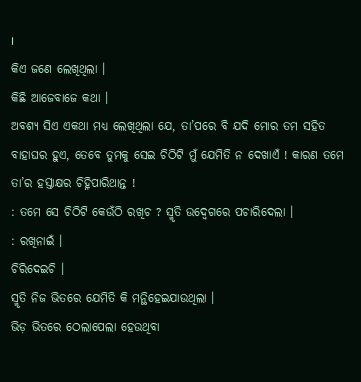।
କିଏ ଜଣେ ଲେଖିଥିଲା ।
କିଛି ଆଜେବାଜେ କଥା ।
ଅବଶ୍ୟ ସିଏ ଏକଥା ମଧ୍ୟ ଲେଖିଥିଲା ଯେ, ତା’ପରେ ବି ଯଦି ମୋର ତମ ସହିତ ବାହାଘର ହୁଏ, ତେବେ ତୁମକୁ ସେଇ ଚିଠିଟି ମୁଁ ଯେମିତି ନ ଦେଖାଏଁ ! କାରଣ ତମେ ତା’ର ହସ୍ତାକ୍ଷର ଚିହ୍ନିପାରିଥାନ୍ତ !
: ତମେ ସେ ଚିଠିଟି କେଉଁଠି ରଖିଚ ? ସ୍ମୃତି ଉଦ୍ବେଗରେ ପଚାରିଦେଲା ।
: ରଖିନାଇଁ ।
ଚିରିଦେଇଚି ।
ସ୍ମୃତି ନିଜ ଭିତରେ ଯେମିତି କି ମନ୍ଥିହେଇଯାଉଥିଲା ।
ଭିଡ଼ ଭିତରେ ଠେଲାପେଲା ହେଉଥିବା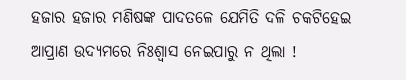ହଜାର ହଜାର ମଣିଷଙ୍କ ପାଦତଳେ ଯେମିତି ଦଳି ଚକଟିହେଇ ଆପ୍ରାଣ ଉଦ୍ୟମରେ ନିଃଶ୍ବାସ ନେଇପାରୁ ନ ଥିଲା !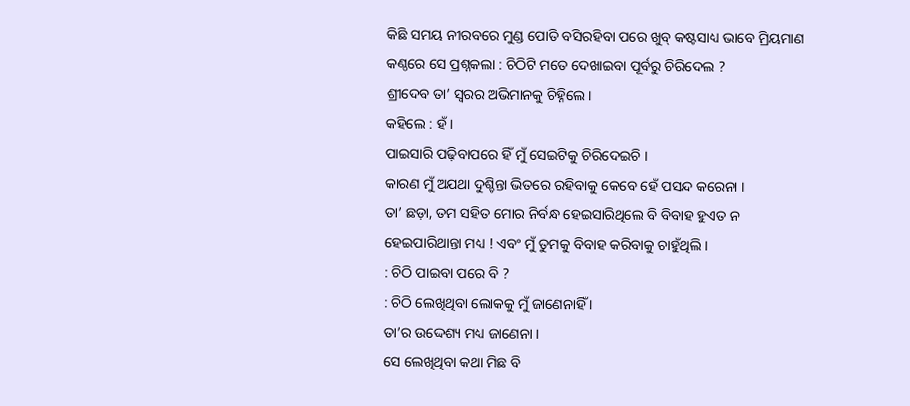କିଛି ସମୟ ନୀରବରେ ମୁଣ୍ଡ ପୋତି ବସିରହିବା ପରେ ଖୁବ୍ କଷ୍ଟସାଧ୍ୟ ଭାବେ ମ୍ରିୟମାଣ କଣ୍ଠରେ ସେ ପ୍ରଶ୍ନକଲା : ଚିଠିଟି ମତେ ଦେଖାଇବା ପୂର୍ବରୁ ଚିରିଦେଲ ?
ଶ୍ରୀଦେବ ତା’ ସ୍ବରର ଅଭିମାନକୁ ଚିହ୍ନିଲେ ।
କହିଲେ : ହଁ ।
ପାଇସାରି ପଢ଼ିବାପରେ ହିଁ ମୁଁ ସେଇଟିକୁ ଚିରିଦେଇଚି ।
କାରଣ ମୁଁ ଅଯଥା ଦୁଶ୍ଚିନ୍ତା ଭିତରେ ରହିବାକୁ କେବେ ହେଁ ପସନ୍ଦ କରେନା ।
ତା’ ଛଡ଼ା, ତମ ସହିତ ମୋର ନିର୍ବନ୍ଧ ହେଇସାରିଥିଲେ ବି ବିବାହ ହୁଏତ ନ ହେଇପାରିଥାନ୍ତା ମଧ୍ୟ ! ଏବଂ ମୁଁ ତୁମକୁ ବିବାହ କରିବାକୁ ଚାହୁଁଥିଲି ।
: ଚିଠି ପାଇବା ପରେ ବି ?
: ଚିଠି ଲେଖିଥିବା ଲୋକକୁ ମୁଁ ଜାଣେନାହିଁ ।
ତା’ର ଉଦ୍ଦେଶ୍ୟ ମଧ୍ୟ ଜାଣେନା ।
ସେ ଲେଖିଥିବା କଥା ମିଛ ବି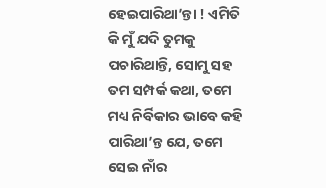ହେଇପାରିଥା’ନ୍ତା ! ଏମିତି କି ମୁଁ ଯଦି ତୁମକୁ ପଚାରିଥାନ୍ତି, ସୋମୁ ସହ ତମ ସମ୍ପର୍କ କଥା, ତମେ ମଧ୍ୟ ନିର୍ବିକାର ଭାବେ କହି ପାରିଥା’ନ୍ତ ଯେ, ତମେ ସେଇ ନାଁର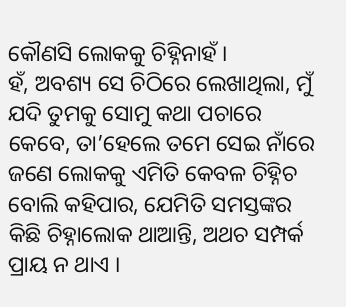କୌଣସି ଲୋକକୁ ଚିହ୍ନିନାହଁ ।
ହଁ, ଅବଶ୍ୟ ସେ ଚିଠିରେ ଲେଖାଥିଲା, ମୁଁ ଯଦି ତୁମକୁ ସୋମୁ କଥା ପଚାରେ କେବେ, ତା’ହେଲେ ତମେ ସେଇ ନାଁରେ ଜଣେ ଲୋକକୁ ଏମିତି କେବଳ ଚିହ୍ନିଚ ବୋଲି କହିପାର, ଯେମିତି ସମସ୍ତଙ୍କର କିଛି ଚିହ୍ନାଲୋକ ଥାଆନ୍ତି, ଅଥଚ ସମ୍ପର୍କ ପ୍ରାୟ ନ ଥାଏ ।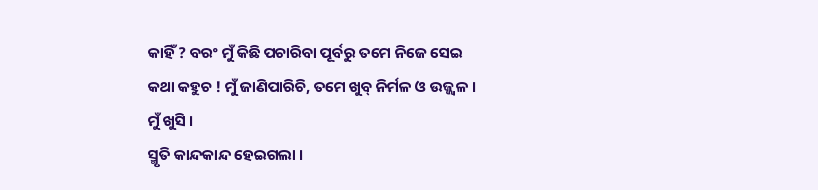କାହିଁ ? ବରଂ ମୁଁ କିଛି ପଚାରିବା ପୂର୍ବରୁ ତମେ ନିଜେ ସେଇ କଥା କହୁଚ ! ମୁଁ ଜାଣିପାରିଚି, ତମେ ଖୁବ୍ ନିର୍ମଳ ଓ ଉଜ୍ଜ୍ବଳ ।
ମୁଁ ଖୁସି ।
ସ୍ମୃତି କାନ୍ଦକାନ୍ଦ ହେଇଗଲା ।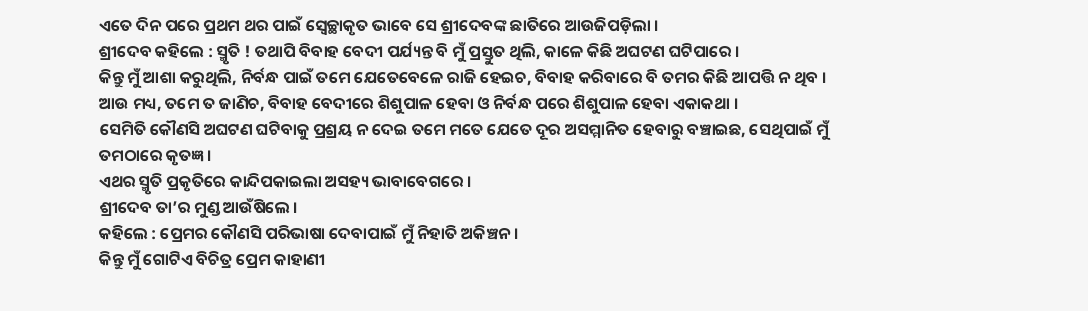ଏତେ ଦିନ ପରେ ପ୍ରଥମ ଥର ପାଇଁ ସ୍ବେଚ୍ଛାକୃତ ଭାବେ ସେ ଶ୍ରୀଦେବଙ୍କ ଛାତିରେ ଆଉଜିପଡ଼ିଲା ।
ଶ୍ରୀଦେବ କହିଲେ : ସ୍ମୃତି ! ତଥାପି ବିବାହ ବେଦୀ ପର୍ଯ୍ୟନ୍ତ ବି ମୁଁ ପ୍ରସ୍ତୁତ ଥିଲି, କାଳେ କିଛି ଅଘଟଣ ଘଟିପାରେ ।
କିନ୍ତୁ ମୁଁ ଆଶା କରୁଥିଲି, ନିର୍ବନ୍ଧ ପାଇଁ ତମେ ଯେତେବେଳେ ରାଜି ହେଇଚ, ବିବାହ କରିବାରେ ବି ତମର କିଛି ଆପତ୍ତି ନ ଥିବ ।
ଆଉ ମଧ୍ୟ, ତମେ ତ ଜାଣିଚ, ବିବାହ ବେଦୀରେ ଶିଶୁପାଳ ହେବା ଓ ନିର୍ବନ୍ଧ ପରେ ଶିଶୁପାଳ ହେବା ଏକାକଥା ।
ସେମିତି କୌଣସି ଅଘଟଣ ଘଟିବାକୁ ପ୍ରଶ୍ରୟ ନ ଦେଇ ତମେ ମତେ ଯେତେ ଦୂର ଅସମ୍ମାନିତ ହେବାରୁ ବଞ୍ଚାଇଛ, ସେଥିପାଇଁ ମୁଁ ତମଠାରେ କୃତଜ୍ଞ ।
ଏଥର ସ୍ମୃତି ପ୍ରକୃତିରେ କାନ୍ଦିପକାଇଲା ଅସହ୍ୟ ଭାବାବେଗରେ ।
ଶ୍ରୀଦେବ ତା’ର ମୁଣ୍ଡ ଆଉଁଷିଲେ ।
କହିଲେ : ପ୍ରେମର କୌଣସି ପରିଭାଷା ଦେବାପାଇଁ ମୁଁ ନିହାତି ଅକିଞ୍ଚନ ।
କିନ୍ତୁ ମୁଁ ଗୋଟିଏ ବିଚିତ୍ର ପ୍ରେମ କାହାଣୀ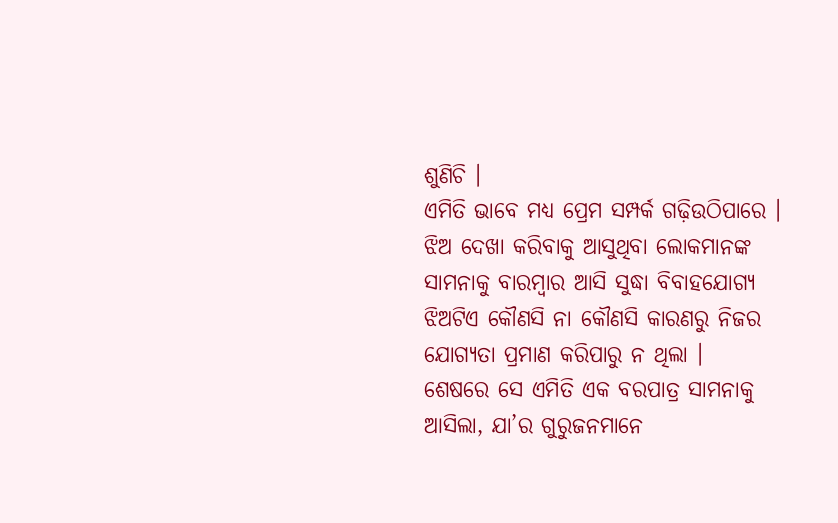ଶୁଣିଚି ।
ଏମିତି ଭାବେ ମଧ୍ୟ ପ୍ରେମ ସମ୍ପର୍କ ଗଢ଼ିଉଠିପାରେ ।
ଝିଅ ଦେଖା କରିବାକୁ ଆସୁଥିବା ଲୋକମାନଙ୍କ ସାମନାକୁ ବାରମ୍ବାର ଆସି ସୁଦ୍ଧା ବିବାହଯୋଗ୍ୟ ଝିଅଟିଏ କୌଣସି ନା କୌଣସି କାରଣରୁ ନିଜର ଯୋଗ୍ୟତା ପ୍ରମାଣ କରିପାରୁ ନ ଥିଲା ।
ଶେଷରେ ସେ ଏମିତି ଏକ ବରପାତ୍ର ସାମନାକୁ ଆସିଲା, ଯା’ର ଗୁରୁଜନମାନେ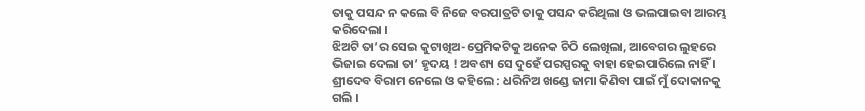ତାକୁ ପସନ୍ଦ ନ କଲେ ବି ନିଜେ ବରପାତ୍ରଟି ତାକୁ ପସନ୍ଦ କରିଥିଲା ଓ ଭଲପାଇବା ଆରମ୍ଭ କରିଦେଲା ।
ଝିଅଟି ତା’ର ସେଇ କୁଟାଖିଅ-ପ୍ରେମିକଟିକୁ ଅନେକ ଚିଠି ଲେଖିଲା, ଆବେଗର ଲୁହରେ ଭିଜାଇ ଦେଲା ତା’ ହୃଦୟ ! ଅବଶ୍ୟ ସେ ଦୁହେଁ ପରସ୍ପରକୁ ବାହା ହେଇପାରିଲେ ନାହିଁ ।
ଶ୍ରୀଦେବ ବିରାମ ନେଲେ ଓ କହିଲେ : ଧରିନିଅ ଖଣ୍ଡେ ଜାମା କିଣିବା ପାଇଁ ମୁଁ ଦୋକାନକୁ ଗଲି ।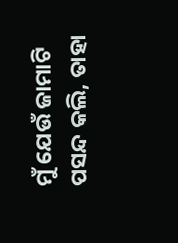ମୁଁ ଯେଉଁ ଜାମାଟି ପସନ୍ଦ କଲି, ତାହା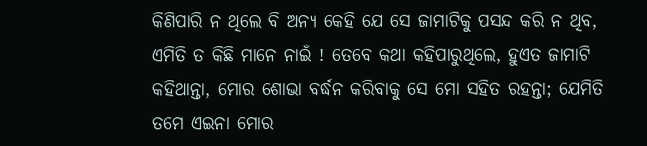କିଣିପାରି ନ ଥିଲେ ବି ଅନ୍ୟ କେହି ଯେ ସେ ଜାମାଟିକୁ ପସନ୍ଦ କରି ନ ଥିବ, ଏମିତି ତ କିଛି ମାନେ ନାଇଁ ! ତେବେ କଥା କହିପାରୁଥିଲେ, ହୁଏତ ଜାମାଟି କହିଥାନ୍ତା, ମୋର ଶୋଭା ବର୍ଦ୍ଧନ କରିବାକୁ ସେ ମୋ ସହିତ ରହନ୍ତା; ଯେମିତି ତମେ ଏଇନା ମୋର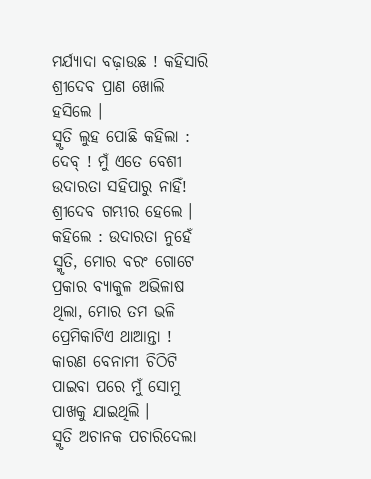ମର୍ଯ୍ୟାଦା ବଢ଼ାଉଛ ! କହିସାରି ଶ୍ରୀଦେବ ପ୍ରାଣ ଖୋଲି ହସିଲେ ।
ସ୍ମୃତି ଲୁହ ପୋଛି କହିଲା : ଦେବ୍ ! ମୁଁ ଏତେ ବେଶୀ ଉଦାରତା ସହିପାରୁ ନାହିଁ!
ଶ୍ରୀଦେବ ଗମ୍ଭୀର ହେଲେ ।
କହିଲେ : ଉଦାରତା ନୁହେଁ ସ୍ମୃତି, ମୋର ବରଂ ଗୋଟେ ପ୍ରକାର ବ୍ୟାକୁଳ ଅଭିଳାଷ ଥିଲା, ମୋର ତମ ଭଳି ପ୍ରେମିକାଟିଏ ଥାଆନ୍ତା ! କାରଣ ବେନାମୀ ଚିଠିଟି ପାଇବା ପରେ ମୁଁ ସୋମୁ ପାଖକୁ ଯାଇଥିଲି ।
ସ୍ମୃତି ଅଚାନକ ପଚାରିଦେଲା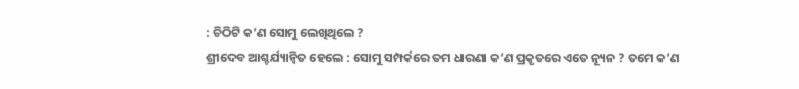: ଚିଠିଟି କ’ଣ ସୋମୁ ଲେଖିଥିଲେ ?
ଶ୍ରୀଦେବ ଆଶ୍ଚର୍ଯ୍ୟାନ୍ବିତ ହେଲେ : ସୋମୁ ସମ୍ପର୍କରେ ତମ ଧାରଣା କ’ଣ ପ୍ରକୃତରେ ଏତେ ନ୍ୟୂନ ? ତମେ କ’ଣ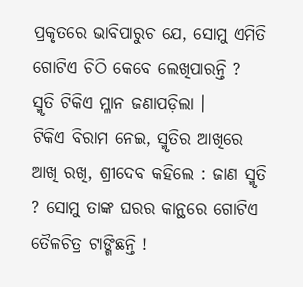ପ୍ରକୃତରେ ଭାବିପାରୁଚ ଯେ, ସୋମୁ ଏମିତି ଗୋଟିଏ ଚିଠି କେବେ ଲେଖିପାରନ୍ତି ?
ସ୍ମୃତି ଟିକିଏ ମ୍ଳାନ ଜଣାପଡ଼ିଲା ।
ଟିକିଏ ବିରାମ ନେଇ, ସ୍ମୃତିର ଆଖିରେ ଆଖି ରଖି, ଶ୍ରୀଦେବ କହିଲେ : ଜାଣ ସ୍ମୃତି ? ସୋମୁ ତାଙ୍କ ଘରର କାନ୍ଥରେ ଗୋଟିଏ ତୈଳଚିତ୍ର ଟାଙ୍ଗିଛନ୍ତି !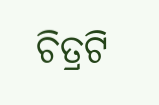ଚିତ୍ରଟି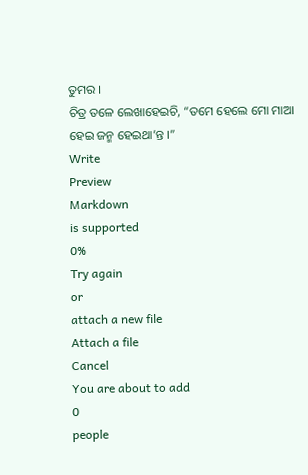ତୁମର ।
ଚିତ୍ର ତଳେ ଲେଖାହେଇଚି, “ତମେ ହେଲେ ମୋ ମାଆ ହେଇ ଜନ୍ମ ହେଇଥା’ନ୍ତ ।”
Write
Preview
Markdown
is supported
0%
Try again
or
attach a new file
Attach a file
Cancel
You are about to add
0
people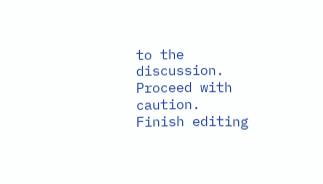to the discussion. Proceed with caution.
Finish editing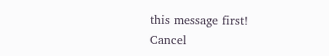this message first!
Cancel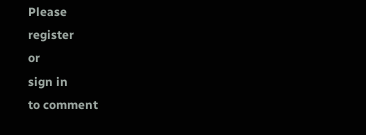Please
register
or
sign in
to comment